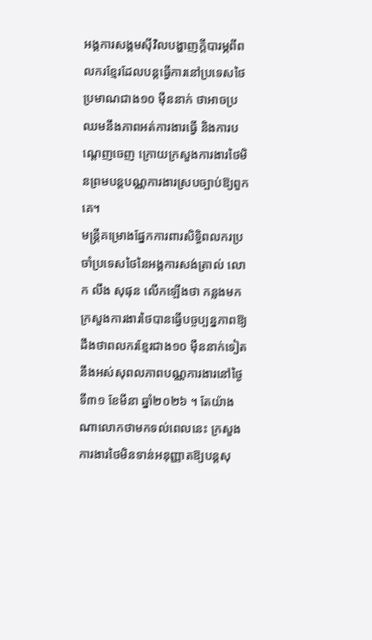អង្គការសង្គមស៊ីវិលបង្ហាញក្ដីបារម្ភពីពលករខ្មែរដែលបន្តធ្វើការនៅប្រទេសថៃប្រមាណជាង១០ ម៉ឺននាក់ ថាអាចប្រឈមនឹងភាពអត់ការងារធ្វើ និងការបណ្ដេញចេញ ក្រោយក្រសួងការងារថៃមិនព្រមបន្តបណ្ណការងារស្របច្បាប់ឱ្យពួកគេ។
មន្ត្រីគម្រោងផ្នែកការពារសិទ្ធិពលករប្រចាំប្រទេសថៃនៃអង្គការសង់ត្រាល់ លោក លឹង សុផុន លើកឡើងថា កន្លងមកក្រសួងការងារថៃបានធ្វើបច្ចប្បន្នភាពឱ្យដឹងថាពលករខ្មែរជាង១០ ម៉ឺននាក់ទៀតនឹងអស់សុពលភាពបណ្ណការងារនៅថ្ងៃទី៣១ ខែមីនា ឆ្នាំ២០២៦ ។ តែយ៉ាងណាលោកថាមកទល់ពេលនេះ ក្រសួងការងារថៃមិនទាន់អនុញ្ញាតឱ្យបន្តសុ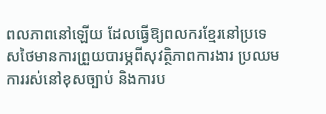ពលភាពនៅឡើយ ដែលធ្វើឱ្យពលករខ្មែរនៅប្រទេសថៃមានការព្រួយបារម្ភពីសុវត្ថិភាពការងារ ប្រឈមការរស់នៅខុសច្បាប់ និងការប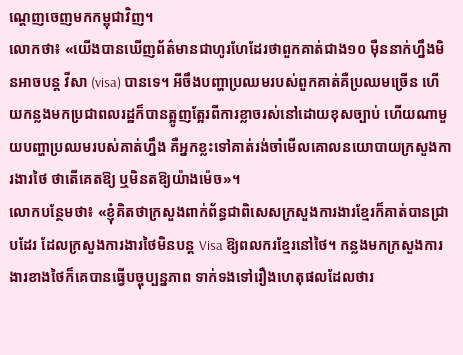ណ្ដេញចេញមកកម្ពុជាវិញ។
លោកថា៖ «យើងបានឃើញព័ត៌មានជាហូរហែដែរថាពួកគាត់ជាង១០ ម៉ឺននាក់ហ្នឹងមិនអាចបន្ត វីសា (visa) បានទេ។ អីចឹងបញ្ហាប្រឈមរបស់ពួកគាត់គឺប្រឈមច្រើន ហើយកន្លងមកប្រជាពលរដ្ឋក៏បានត្អូញត្អែរពីការខ្លាចរស់នៅដោយខុសច្បាប់ ហើយណាមួយបញ្ហាប្រឈមរបស់គាត់ហ្នឹង គឺអ្នកខ្លះទៅគាត់រង់ចាំមើលគោលនយោបាយក្រសួងការងារថៃ ថាតើគេតឱ្យ ឬមិនតឱ្យយ៉ាងម៉េច»។
លោកបន្ថែមថា៖ «ខ្ញុំគិតថាក្រសួងពាក់ព័ន្ធជាពិសេសក្រសួងការងារខ្មែរក៏គាត់បានជ្រាបដែរ ដែលក្រសួងការងារថៃមិនបន្ត Visa ឱ្យពលករខ្មែរនៅថៃ។ កន្លងមកក្រសួងការងារខាងថៃក៏គេបានធ្វើបច្ចុប្បន្នភាព ទាក់ទងទៅរឿងហេតុផលដែលថារ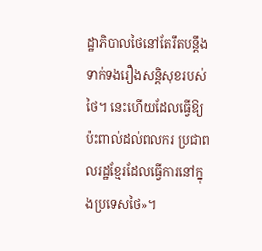ដ្ឋាភិបាលថៃនៅតែរឹតបន្តឹងទាក់ទងរឿងសន្តិសុខរបស់ថៃ។ នេះហើយដែលធ្វើឱ្យប៉ះពាល់ដល់ពលករ ប្រជាពលរដ្ឋខ្មែរដែលធ្វើការនៅក្នុងប្រទេសថៃ»។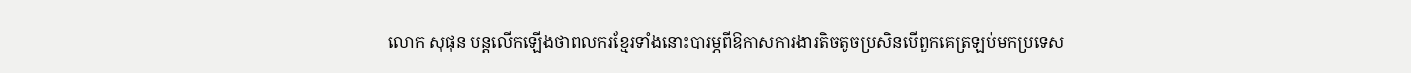លោក សុផុន បន្តលើកឡើងថាពលករខ្មែរទាំងនោះបារម្ភពីឱកាសការងារតិចតូចប្រសិនបើពួកគេត្រឡប់មកប្រទេស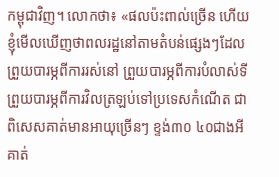កម្ពុជាវិញ។ លោកថា៖ «ផលប៉ះពាល់ច្រើន ហើយខ្ញុំមើលឃើញថាពលរដ្ឋនៅតាមតំបន់ផ្សេងៗដែលព្រួយបារម្ភពីការរស់នៅ ព្រួយបារម្ភពីការបំលាស់ទី ព្រួយបារម្ភពីការវិលត្រឡប់ទៅប្រទេសកំណើត ជាពិសេសគាត់មានអាយុច្រើនៗ ខ្ទង់៣០ ៤០ជាងអី គាត់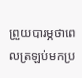ព្រួយបារម្ភថាពេលត្រឡប់មកប្រ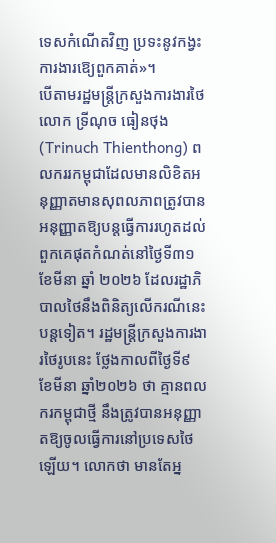ទេសកំណើតវិញ ប្រទះនូវកង្វះការងារឱ្យេពួកគាត់»។
បើតាមរដ្ឋមន្ត្រីក្រសួងការងារថៃលោក ទ្រីណុច ធៀនថុង (Trinuch Thienthong) ពលកររកម្ពុជាដែលមានលិខិតអនុញ្ញាតមានសុពលភាពត្រូវបានអនុញ្ញាតឱ្យបន្តធ្វើការរហូតដល់ពួកគេផុតកំណត់នៅថ្ងៃទី៣១ ខែមីនា ឆ្នាំ ២០២៦ ដែលរដ្ឋាភិបាលថៃនឹងពិនិត្យលើករណីនេះបន្តទៀត។ រដ្ឋមន្ត្រីក្រសួងការងារថៃរូបនេះ ថ្លែងកាលពីថ្ងៃទី៩ ខែមីនា ឆ្នាំ២០២៦ ថា គ្មានពលករកម្ពុជាថ្មី នឹងត្រូវបានអនុញ្ញាតឱ្យចូលធ្វើការនៅប្រទេសថៃឡើយ។ លោកថា មានតែអ្ន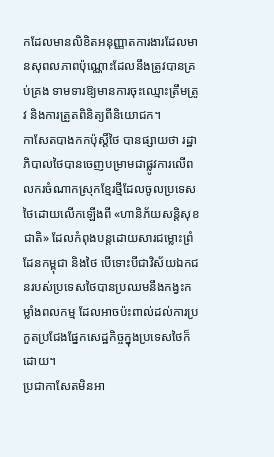កដែលមានលិខិតអនុញ្ញាតការងារដែលមានសុពលភាពប៉ុណ្ណោះដែលនឹងត្រូវបានគ្រប់គ្រង ទាមទារឱ្យមានការចុះឈ្មោះត្រឹមត្រូវ និងការត្រួតពិនិត្យពីនិយោជក។
កាសែតបាងកកប៉ុស្តិ៍ថៃ បានផ្សាយថា រដ្ឋាភិបាលថៃបានចេញបម្រាមជាផ្លូវការលើពលករចំណាកស្រុកខ្មែរថ្មីដែលចូលប្រទេសថៃដោយលើកឡើងពី «ហានិភ័យសន្តិសុខជាតិ» ដែលកំពុងបន្តដោយសារជម្លោះព្រំដែនកម្ពុជា និងថៃ បើទោះបីជាវិស័យឯកជនរបស់ប្រទេសថៃបានប្រឈមនឹងកង្វះកម្លាំងពលកម្ម ដែលអាចប៉ះពាល់ដល់ការប្រកួតប្រជែងផ្នែកសេដ្ឋកិច្ចក្នុងប្រទេសថៃក៏ដោយ។
ប្រជាកាសែតមិនអា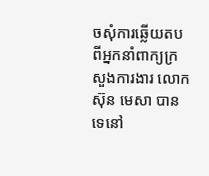ចសុំការឆ្លើយតបពីអ្នកនាំពាក្យក្រសួងការងារ លោក ស៊ុន មេសា បានទេនៅ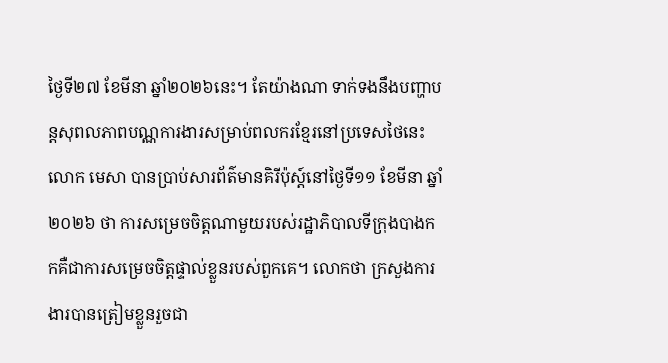ថ្ងៃទី២៧ ខែមីនា ឆ្នាំ២០២៦នេះ។ តែយ៉ាងណា ទាក់ទងនឹងបញ្ហាបន្តសុពលភាពបណ្ណការងារសម្រាប់ពលករខ្មែរនៅប្រទេសថៃនេះ លោក មេសា បានប្រាប់សារព័ត៌មានគិរីប៉ុស្ត៍នៅថ្ងៃទី១១ ខែមីនា ឆ្នាំ២០២៦ ថា ការសម្រេចចិត្តណាមួយរបស់រដ្ឋាភិបាលទីក្រុងបាងកកគឺជាការសម្រេចចិត្តផ្ទាល់ខ្លួនរបស់ពួកគេ។ លោកថា ក្រសួងការងារបានត្រៀមខ្លួនរួចជា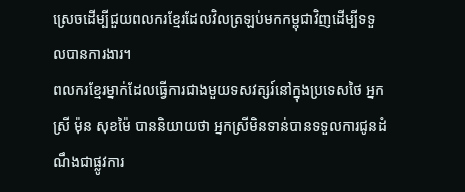ស្រេចដើម្បីជួយពលករខ្មែរដែលវិលត្រឡប់មកកម្ពុជាវិញដើម្បីទទួលបានការងារ។
ពលករខ្មែរម្នាក់ដែលធ្វើការជាងមួយទសវត្សរ៍នៅក្នុងប្រទេសថៃ អ្នកស្រី ម៉ុន សុខម៉ៃ បាននិយាយថា អ្នកស្រីមិនទាន់បានទទួលការជូនដំណឹងជាផ្លូវការ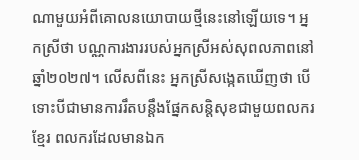ណាមួយអំពីគោលនយោបាយថ្មីនេះនៅឡើយទេ។ អ្នកស្រីថា បណ្ណការងាររបស់អ្នកស្រីអស់សុពលភាពនៅឆ្នាំ២០២៧។ លើសពីនេះ អ្នកស្រីសង្កេតឃើញថា បើទោះបីជាមានការរឹតបន្តឹងផ្នែកសន្តិសុខជាមួយពលករខ្មែរ ពលករដែលមានឯក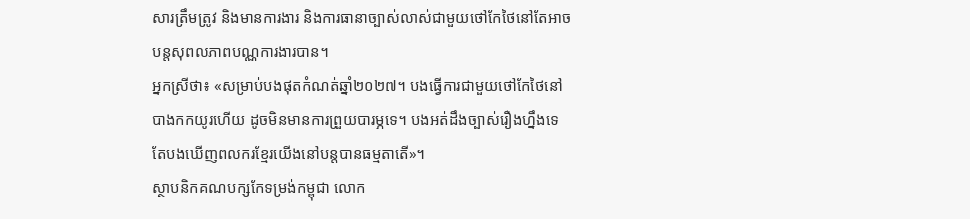សារត្រឹមត្រូវ និងមានការងារ និងការធានាច្បាស់លាស់ជាមួយថៅកែថៃនៅតែអាចបន្តសុពលភាពបណ្ណការងារបាន។
អ្នកស្រីថា៖ «សម្រាប់បងផុតកំណត់ឆ្នាំ២០២៧។ បងធ្វើការជាមួយថៅកែថៃនៅបាងកកយូរហើយ ដូចមិនមានការព្រួយបារម្ភទេ។ បងអត់ដឹងច្បាស់រឿងហ្នឹងទេ តែបងឃើញពលករខ្មែរយើងនៅបន្តបានធម្មតាតើ»។
ស្ថាបនិកគណបក្សកែទម្រង់កម្ពុជា លោក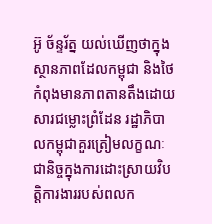អ៊ូ ច័ន្ទរ័ត្ន យល់ឃើញថាក្នុងស្ថានភាពដែលកម្ពុជា និងថៃ កំពុងមានភាពតានតឹងដោយសារជម្លោះព្រំដែន រដ្ឋាភិបាលកម្ពុជាគួរត្រៀមលក្ខណៈជានិច្ចក្នុងការដោះស្រាយវិបត្តិការងាររបស់ពលក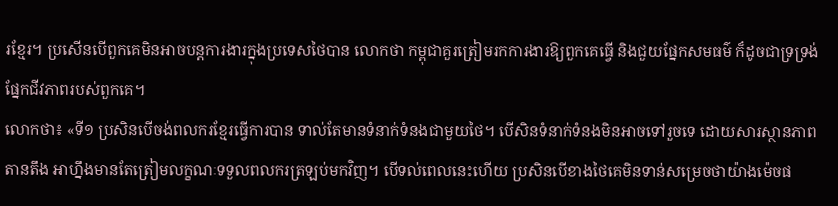រខ្មែរ។ ប្រសើនបើពួកគេមិនអាចបន្តការងារក្នុងប្រទេសថៃបាន លោកថា កម្ពុជាគួរត្រៀមរកការងារឱ្យពួកគេធ្វើ និងជួយផ្នែកសមធម៌ ក៏ដូចជាទ្រទ្រង់ផ្នែកជីវភាពរបស់ពួកគេ។
លោកថា៖ «ទី១ ប្រសិនបើចង់ពលករខ្មែរធ្វើការបាន ទាល់តែមានទំនាក់ទំនងជាមួយថៃ។ បើសិនទំនាក់ទំនងមិនអាចទៅរួចទេ ដោយសារស្ថានភាពតានតឹង អាហ្នឹងមានតែត្រៀមលក្ខណៈទទួលពលករត្រឡប់មកវិញ។ បើទល់ពេលនេះហើយ ប្រសិនបើខាងថៃគេមិនទាន់សម្រេចថាយ៉ាងម៉េចផ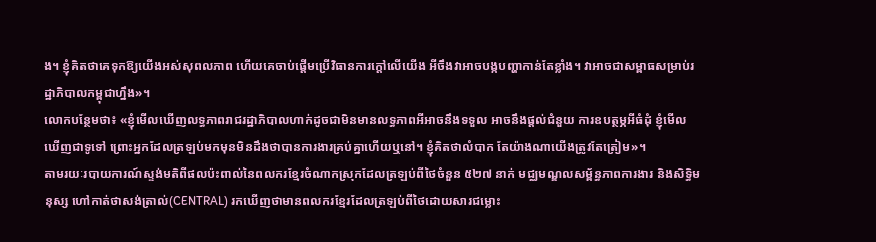ង។ ខ្ញុំគិតថាគេទុកឱ្យយើងអស់សុពលភាព ហើយគេចាប់ផ្ដើមប្រើវិធានការក្ដៅលើយើង អីចឹងវាអាចបង្កបញ្ហាកាន់តែខ្លាំង។ វាអាចជាសម្ពាធសម្រាប់រដ្ឋាភិបាលកម្ពុជាហ្នឹង»។
លោកបន្ថែមថា៖ «ខ្ញុំមើលឃើញលទ្ធភាពរាជរដ្ឋាភិបាលហាក់ដូចជាមិនមានលទ្ធភាពអីអាចនឹងទទួល អាចនឹងផ្ដល់ជំនួយ ការឧបត្ថម្ភអីធំដុំ ខ្ញុំមើលឃើញជាទូទៅ ព្រោះអ្នកដែលត្រឡប់មកមុនមិនដឹងថាបានការងារគ្រប់គ្នាហើយឬនៅ។ ខ្ញុំគិតថាលំបាក តែយ៉ាងណាយើងត្រូវតែត្រៀម»។
តាមរយៈរបាយការណ៍ស្ទង់មតិពីផលប៉ះពាល់នៃពលករខ្មែរចំណាកស្រុកដែលត្រឡប់ពីថៃចំនួន ៥២៧ នាក់ មជ្ឈមណ្ឌលសម្ព័ន្ធភាពការងារ និងសិទ្ធិមនុស្ស ហៅកាត់ថាសង់ត្រាល់(CENTRAL) រកឃើញថាមានពលករខ្មែរដែលត្រឡប់ពីថៃដោយសារជម្លោះ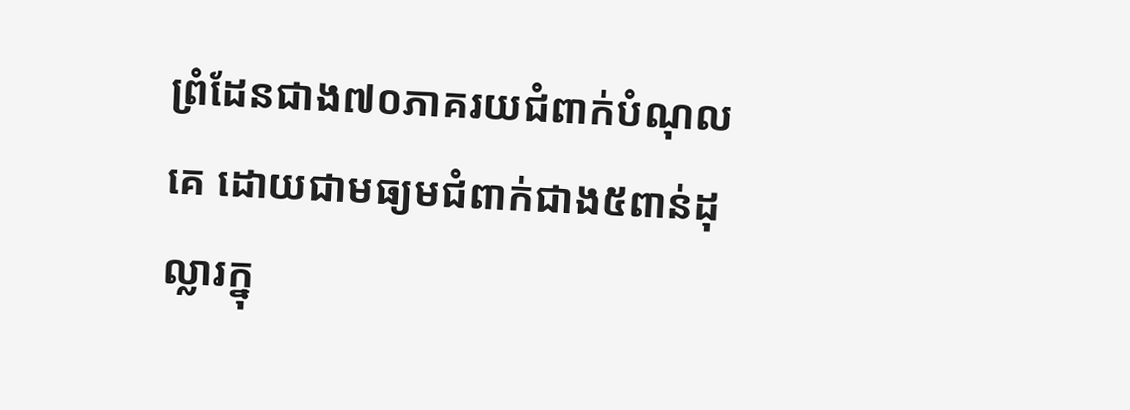ព្រំដែនជាង៧០ភាគរយជំពាក់បំណុលគេ ដោយជាមធ្យមជំពាក់ជាង៥ពាន់ដុល្លារក្នុ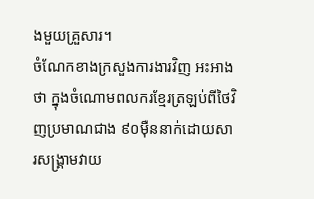ងមួយគ្រួសារ។
ចំណែកខាងក្រសួងការងារវិញ អះអាងថា ក្នុងចំណោមពលករខ្មែរត្រឡប់ពីថៃវិញប្រមាណជាង ៩០ម៉ឺននាក់ដោយសារសង្រ្គាមវាយ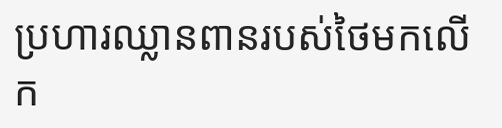ប្រហារឈ្លានពានរបស់ថៃមកលើក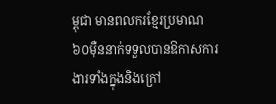ម្ពុជា មានពលករខ្មែរប្រមាណ៦០ម៉ឺននាក់ទទួលបានឱកាសការងារទាំងក្នុងនិងក្រៅ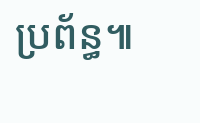ប្រព័ន្ធ៕